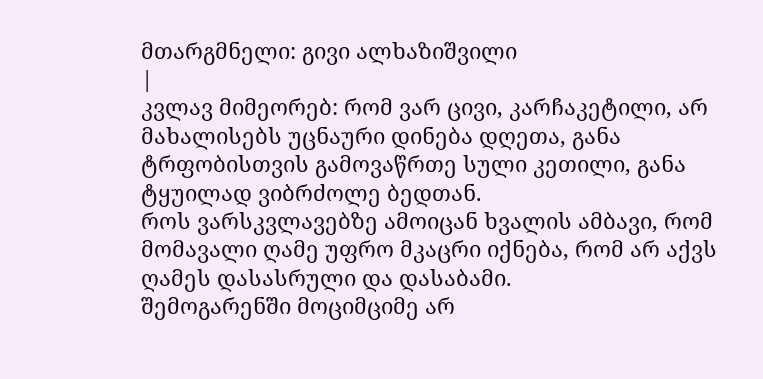მთარგმნელი: გივი ალხაზიშვილი
|
კვლავ მიმეორებ: რომ ვარ ცივი, კარჩაკეტილი, არ მახალისებს უცნაური დინება დღეთა, განა ტრფობისთვის გამოვაწრთე სული კეთილი, განა ტყუილად ვიბრძოლე ბედთან.
როს ვარსკვლავებზე ამოიცან ხვალის ამბავი, რომ მომავალი ღამე უფრო მკაცრი იქნება, რომ არ აქვს ღამეს დასასრული და დასაბამი.
შემოგარენში მოციმციმე არ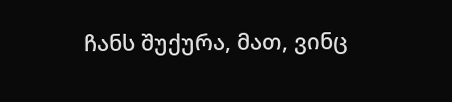ჩანს შუქურა, მათ, ვინც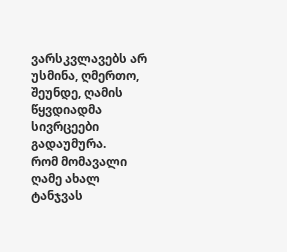ვარსკვლავებს არ უსმინა, ღმერთო, შეუნდე, ღამის წყვდიადმა სივრცეები გადაუმურა.
რომ მომავალი ღამე ახალ ტანჯვას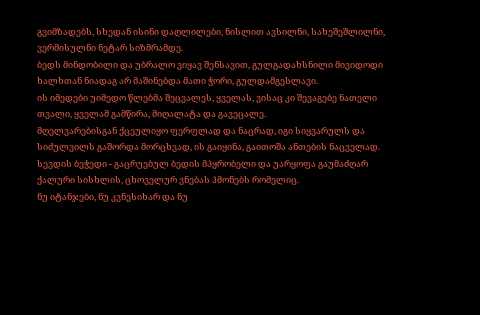გვიმზადებს, სხედან ისინი დაღლილები, ნისლით ავსილნი, სახეშეშლილნი, ვერმისულნი ნეტარ სიზმრამდე.
ბედს მინდობილი და უბრალო ვიყავ შენსავით, გულგადახსნილი მივიდოდი ხალხთან ნიადაგ არ მაშინებდა მათი ჭორი, გულდამგესლავი.
ის იმედები უიმედო წლებმა შეცვალეს, ყველას, ვისაც კი შევაგებე ნათელი თვალი, ყველამ გამწირა, მიღალატა და გავეცალე.
მღელვარებისგან ქცეულიყო ფერფლად და ნაცრად, იგი სიყვარულს და სიძულვილს გაშორდა მორცხვად, ის გაიყინა, გაითოშა ანთების ნაცველად.
სევდის ბეჭედი - გაცრუებულ ბედის მპყრობელი და უარყოფა გაუმაძღარ ქალური სისხლის, ცხოველურ ვნებას ჰმონებს რომელიც.
ნუ იტანჯები, ნუ კვნესიხარ და ნუ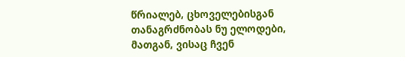წრიალებ, ცხოველებისგან თანაგრძნობას ნუ ელოდები, მათგან, ვისაც ჩვენ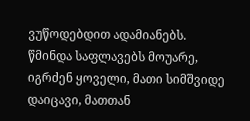ვუწოდებდით ადამიანებს.
წმინდა საფლავებს მოუარე, იგრძენ ყოველი, მათი სიმშვიდე დაიცავი, მათთან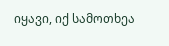იყავი, იქ სამოთხეა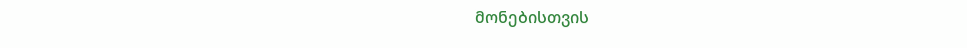მონებისთვის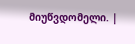მიუწვდომელი. |